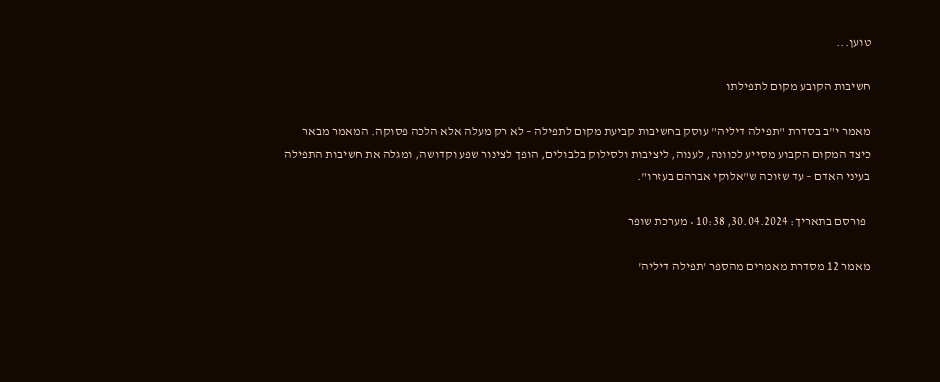טוען...

חשיבות הקובע מקום לתפילתו

מאמר י"ב בסדרת "תפילה דיליה" עוסק בחשיבות קביעת מקום לתפילה – לא רק מעלה אלא הלכה פסוקה. המאמר מבאר כיצד המקום הקבוע מסייע לכוונה, לענוה, ליציבות ולסילוק בלבולים, הופך לצינור שפע וקדושה, ומגלה את חשיבות התפילה בעיני האדם – עד שזוכה ש"אלוקי אברהם בעזרו".

  פורסם בתאריך: 30.04.2024, 10:38 • מערכת שופר

מאמר 12 מסדרת מאמרים מהספר 'תפילה דיליה'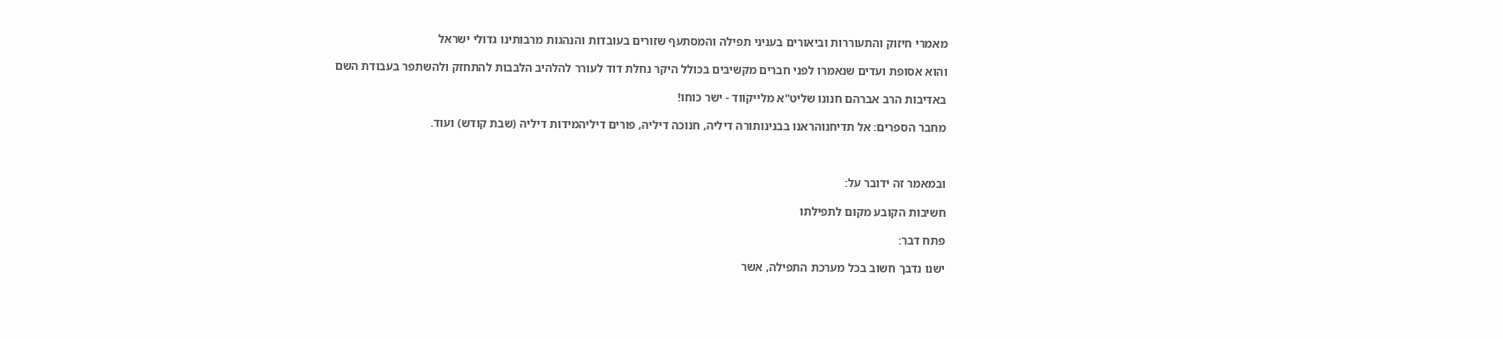מאמרי חיזוק והתעוררות וביאורים בעניני תפילה והמסתעף שזורים בעובדות והנהגות מרבותינו גדולי ישראל

והוא אסופת ועדים שנאמרו לפני חברים מקשיבים בכולל היקר נחלת דוד לעורר להלהיב הלבבות להתחזק ולהשתפר בעבודת השם

באדיבות הרב אברהם חנונו שליט"א מלייקווד - ישר כוחו!

מחבר הספרים: אל תדיחנוהראנו בבנינותורה דיליה, חנוכה דיליה, פורים דיליהמידות דיליה (שבת קודש) ועוד.



ובמאמר זה ידובר על:

חשיבות הקובע מקום לתפילתו

פתח דבר:

ישנו נדבך חשוב בכל מערכת התפילה, אשר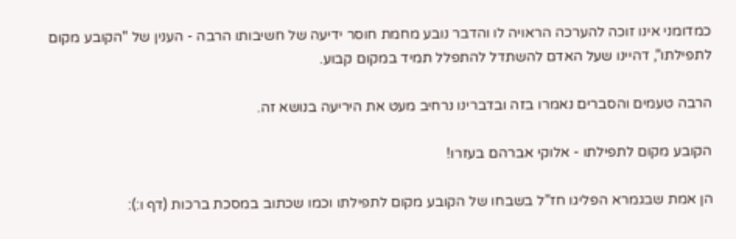כמדומני אינו זוכה להערכה הראויה לו והדבר נובע מחמת חוסר ידיעה של חשיבותו הרבה - הענין של "הקובע מקום לתפילתו", דהיינו שעל האדם להשתדל להתפלל תמיד במקום קבוע.

הרבה טעמים והסברים נאמרו בזה ובדברינו נרחיב מעט את היריעה בנושא זה.

הקובע מקום לתפילתו - אלוקי אברהם בעזרו!

הן אמת שבגמרא הפליגו חז"ל בשבחו של הקובע מקום לתפילתו וכמו שכתוב במסכת ברכות (דף ו:):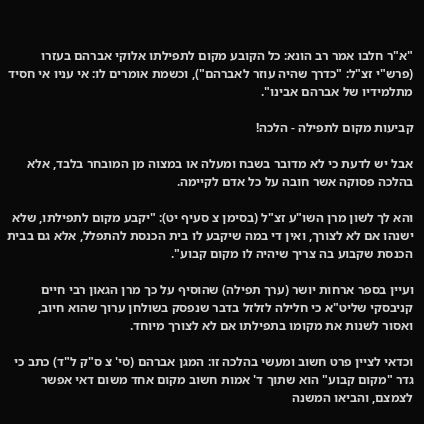"א"ר חלבו אמר רב הונא: כל הקובע מקום לתפילתו אלוקי אברהם בעזרו (פרש"י זצ"ל: "כדרך שהיה עוזר לאברהם"), וכשמת אומרים לו: אי עניו אי חסיד מתלמידיו של אברהם אבינו".

קביעות מקום לתפילה - הלכה!

אבל יש לדעת כי לא מדובר בשבח ומעלה או במצוה מן המובחר בלבד, אלא בהלכה פסוקה אשר חובה על כל אדם לקיימה.

והא לך לשון מרן השו"ע זצ"ל (בסימן צ סעיף יט): "יקבע מקום לתפילתו, שלא ישנהו אם לא לצורך, ואין די במה שיקבע לו בית הכנסת להתפלל, אלא גם בבית הכנסת שקבוע בה צריך שיהיה לו מקום קבוע".

ועיין בספר ארחות יושר (ערך תפילה) שהוסיף על כך מרן הגאון רבי חיים קניבסקי שליט"א כי חלילה לזלזל בדבר שנפסק בשולחן ערוך שהוא חיוב, ואסור לשנות את מקומו בתפילתו אם לא לצורך מיוחד.

וכדאי לציין פרט חשוב ומעשי בהלכה זו: המגן אברהם (סי' צ ס"ק ל"ד) כתב כי גדר "מקום קבוע" הוא שתוך ד' אמות חשוב מקום אחד משום דאי אפשר לצמצם, והביאו המשנה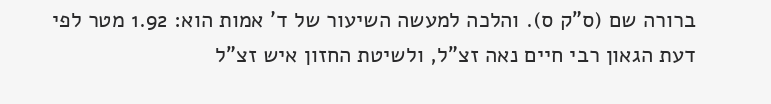ברורה שם (ס"ק ס). והלכה למעשה השיעור של ד' אמות הוא: 1.92 מטר לפי דעת הגאון רבי חיים נאה זצ"ל, ולשיטת החזון איש זצ"ל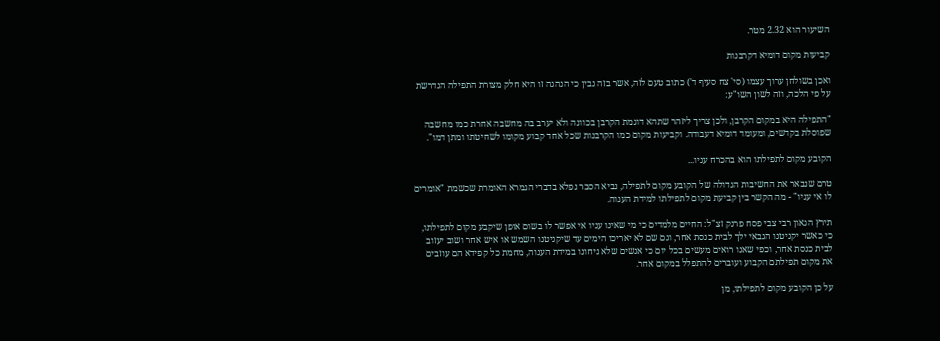השיעור הוא 2.32 מטר.

קביעות מקום דומיא דקרבנות

ואכן בשולחן ערוך עצמו (סי' צח סעיף ד') כתוב טעם לזה, אשר בזה נבין כי הנהגה זו היא חלק מצורת התפילה הנדרשת על פי הלכה, וזה לשון השו"ע:

"התפילה היא במקום הקרבן, ולכן צריך ליזהר שתהא דוגמת הקרבן בכוונה ולא יערב בה מחשבה אחרת כמו מחשבה שפוסלת בקדשים, ומעומד דומיא דעבודה. וקביעות מקום כמו הקרבנות שכל אחד קבוע מקומו לשחיטתו ומתן דמו".

הקובע מקום לתפילתו הוא בהכרח עניו...

טרם שנבאר את החשיבות הגדולה של הקובע מקום לתפילה, נביא הסבר נפלא בדברי הגמרא האומרת שכשמת "אומרים לו אי עניו" - מה הקשר בין קביעת מקום לתפילתו למידת הענוה.

תירץ הגאון רבי צבי פסח פרנק זצ"ל: החיים מלמדים כי מי שאינו עניו אי אפשר לו בשום אופן שיקבע מקום לתפילתו, כי כאשר יקניטנו הגבאי ילך לבית כנסת אחר, וגם שם לא יאריכו הימים עד שיקניטנו השמש או איש אחר ושוב יעזוב לבית כנסת אחר, וכפי שאנו רואים מעשים בכל יום כי אנשים שלא ניחונו במידת הענוה, מחמת כל קפידא הם עוזבים את מקום תפילתם הקבוע ועוברים להתפלל במקום אחר.

על כן הקובע מקום לתפילתו, מן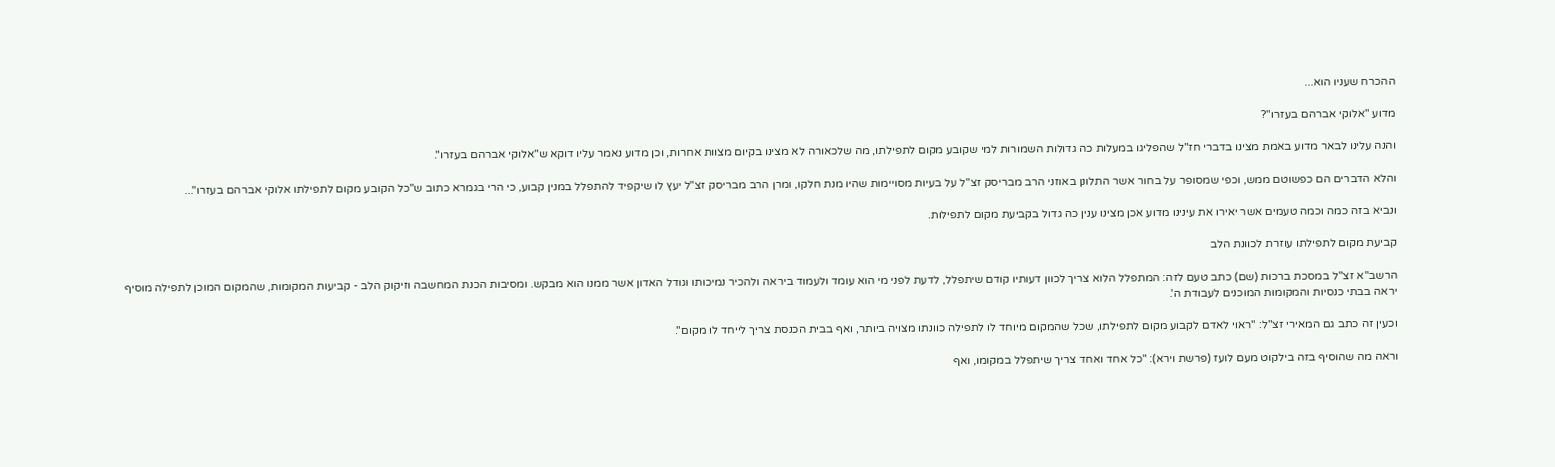ההכרח שעניו הוא...

מדוע "אלוקי אברהם בעזרו"?

והנה עלינו לבאר מדוע באמת מצינו בדברי חז"ל שהפליגו במעלות כה גדולות השמורות למי שקובע מקום לתפילתו, מה שלכאורה לא מצינו בקיום מצוות אחרות, וכן מדוע נאמר עליו דוקא ש"אלוקי אברהם בעזרו".

והלא הדברים הם כפשוטם ממש, וכפי שמסופר על בחור אשר התלונן באוזני הרב מבריסק זצ"ל על בעיות מסויימות שהיו מנת חלקו, ומרן הרב מבריסק זצ"ל יעץ לו שיקפיד להתפלל במנין קבוע, כי הרי בגמרא כתוב ש"כל הקובע מקום לתפילתו אלוקי אברהם בעזרו"...

ונביא בזה כמה וכמה טעמים אשר יאירו את עינינו מדוע אכן מצינו ענין כה גדול בקביעת מקום לתפילות.

קביעת מקום לתפילתו עוזרת לכוונת הלב

הרשב"א זצ"ל במסכת ברכות (שם) כתב טעם לזה: המתפלל הלוא צריך לכוון דעותיו קודם שיתפלל, לדעת לפני מי הוא עומד ולעמוד ביראה ולהכיר נמיכותו וגודל האדון אשר ממנו הוא מבקש. ומסיבות הכנת המחשבה וזיקוק הלב - קביעות המקומות, שהמקום המוכן לתפילה מוסיף יראה בבתי כנסיות והמקומות המוכנים לעבודת ה'.

וכעין זה כתב גם המאירי זצ"ל: "ראוי לאדם לקבוע מקום לתפילתו, שכל שהמקום מיוחד לו לתפילה כוונתו מצויה ביותר, ואף בבית הכנסת צריך לייחד לו מקום".

וראה מה שהוסיף בזה בילקוט מעם לועז (פרשת וירא): "כל אחד ואחד צריך שיתפלל במקומו, ואף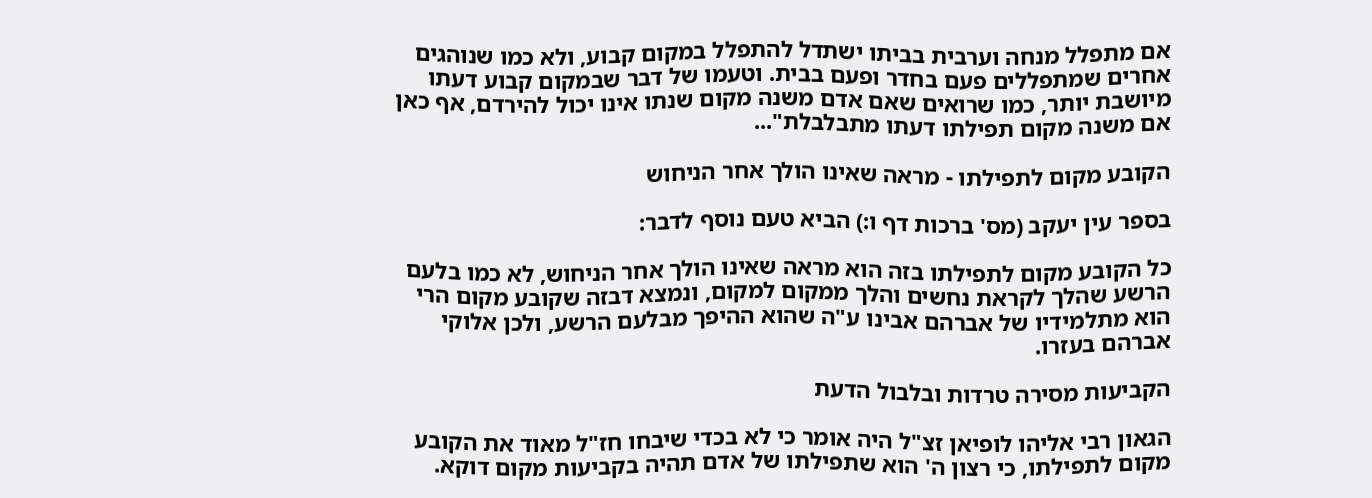אם מתפלל מנחה וערבית בביתו ישתדל להתפלל במקום קבוע, ולא כמו שנוהגים אחרים שמתפללים פעם בחדר ופעם בבית. וטעמו של דבר שבמקום קבוע דעתו מיושבת יותר, כמו שרואים שאם אדם משנה מקום שנתו אינו יכול להירדם, אף כאן אם משנה מקום תפילתו דעתו מתבלבלת"...

הקובע מקום לתפילתו - מראה שאינו הולך אחר הניחוש

בספר עין יעקב (מס' ברכות דף ו:) הביא טעם נוסף לדבר:

כל הקובע מקום לתפילתו בזה הוא מראה שאינו הולך אחר הניחוש, לא כמו בלעם הרשע שהלך לקראת נחשים והלך ממקום למקום, ונמצא דבזה שקובע מקום הרי הוא מתלמידיו של אברהם אבינו ע"ה שהוא ההיפך מבלעם הרשע, ולכן אלוקי אברהם בעזרו.

הקביעות מסירה טרדות ובלבול הדעת

הגאון רבי אליהו לופיאן זצ"ל היה אומר כי לא בכדי שיבחו חז"ל מאוד את הקובע מקום לתפילתו, כי רצון ה' הוא שתפילתו של אדם תהיה בקביעות מקום דוקא.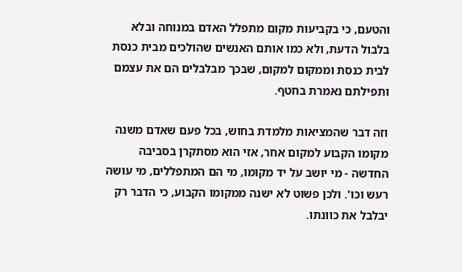והטעם, כי בקביעות מקום מתפלל האדם במנוחה ובלא בלבול הדעת, ולא כמו אותם האנשים שהולכים מבית כנסת לבית כנסת וממקום למקום, שבכך מבלבלים הם את עצמם ותפילתם נאמרת בחטף.

וזה דבר שהמציאות מלמדת בחוש, בכל פעם שאדם משנה מקומו הקבוע למקום אחר, אזי הוא מסתקרן בסביבה החדשה - מי יושב על יד מקומו, מי הם המתפללים, מי עושה רעש וכו'. ולכן פשוט לא ישנה ממקומו הקבוע, כי הדבר רק יבלבל את כוונתו.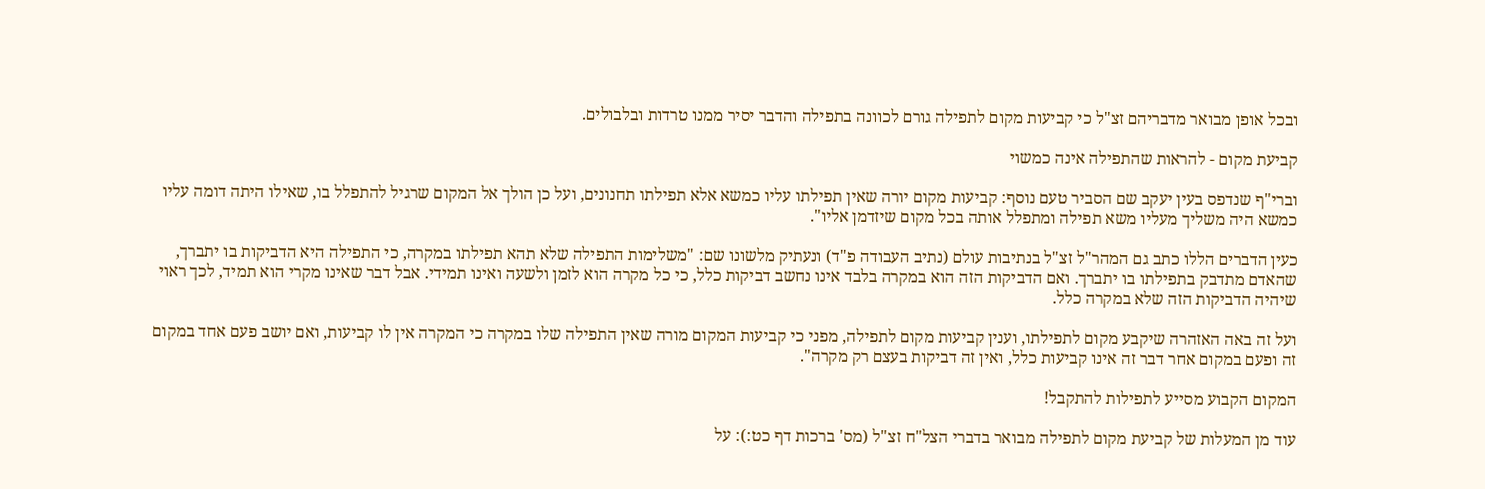ובכל אופן מבואר מדבריהם זצ"ל כי קביעות מקום לתפילה גורם לכוונה בתפילה והדבר יסיר ממנו טרדות ובלבולים.

קביעת מקום - להראות שהתפילה אינה כמשוי

וברי"ף שנדפס בעין יעקב שם הסביר טעם נוסף: קביעות מקום יורה שאין תפילתו עליו כמשא אלא תפילתו תחנונים, ועל כן הולך אל המקום שרגיל להתפלל בו, שאילו היתה דומה עליו כמשא היה משליך מעליו משא תפילה ומתפלל אותה בכל מקום שיזדמן אליו".

כעין הדברים הללו כתב גם המהר"ל זצ"ל בנתיבות עולם (נתיב העבודה פ"ד) ונעתיק מלשונו שם: "משלימות התפילה שלא תהא תפילתו במקרה, כי התפילה היא הדביקות בו יתברך, שהאדם מתדבק בתפילתו בו יתברך. ואם הדביקות הזה הוא במקרה בלבד אינו נחשב דביקות כלל, כי כל מקרה הוא לזמן ולשעה ואינו תמידי. אבל דבר שאינו מקרי הוא תמיד, לכך ראוי שיהיה הדביקות הזה שלא במקרה כלל.

ועל זה באה האזהרה שיקבע מקום לתפילתו, וענין קביעות מקום לתפילה, מפני כי קביעות המקום מורה שאין התפילה שלו במקרה כי המקרה אין לו קביעות, ואם יושב פעם אחד במקום זה ופעם במקום אחר דבר זה אינו קביעות כלל, ואין זה דביקות בעצם רק מקרה".

המקום הקבוע מסייע לתפילות להתקבל!

עוד מן המעלות של קביעת מקום לתפילה מבואר בדברי הצל"ח זצ"ל (מס' ברכות דף כט:): על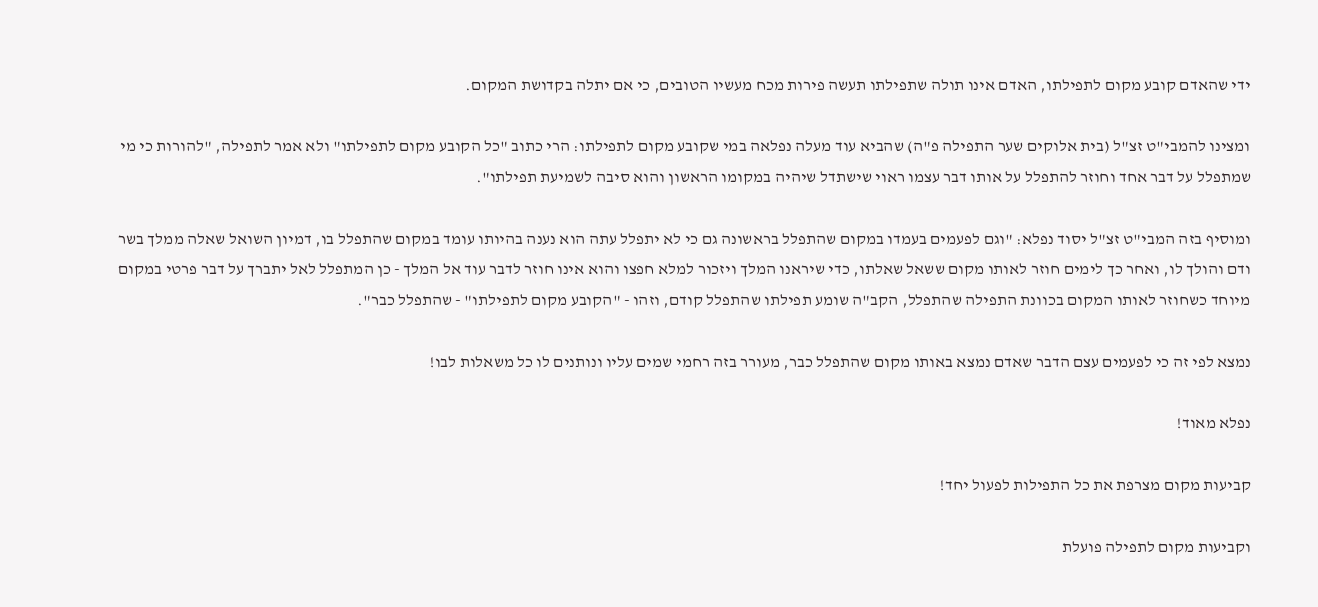ידי שהאדם קובע מקום לתפילתו, האדם אינו תולה שתפילתו תעשה פירות מכח מעשיו הטובים, כי אם יתלה בקדושת המקום.

ומצינו להמבי"ט זצ"ל (בית אלוקים שער התפילה פ"ה) שהביא עוד מעלה נפלאה במי שקובע מקום לתפילתו: הרי כתוב "כל הקובע מקום לתפילתו" ולא אמר לתפילה, "להורות כי מי שמתפלל על דבר אחד וחוזר להתפלל על אותו דבר עצמו ראוי שישתדל שיהיה במקומו הראשון והוא סיבה לשמיעת תפילתו".

ומוסיף בזה המבי"ט זצ"ל יסוד נפלא: "וגם לפעמים בעמדו במקום שהתפלל בראשונה גם כי לא יתפלל עתה הוא נענה בהיותו עומד במקום שהתפלל בו, דמיון השואל שאלה ממלך בשר ודם והולך לו, ואחר כך לימים חוזר לאותו מקום ששאל שאלתו, כדי שיראנו המלך ויזכור למלא חפצו והוא אינו חוזר לדבר עוד אל המלך - כן המתפלל לאל יתברך על דבר פרטי במקום מיוחד כשחוזר לאותו המקום בכוונת התפילה שהתפלל, הקב"ה שומע תפילתו שהתפלל קודם, וזהו - "הקובע מקום לתפילתו" - שהתפלל כבר".

נמצא לפי זה כי לפעמים עצם הדבר שאדם נמצא באותו מקום שהתפלל כבר, מעורר בזה רחמי שמים עליו ונותנים לו כל משאלות לבו!

נפלא מאוד!

קביעות מקום מצרפת את כל התפילות לפעול יחד!

וקביעות מקום לתפילה פועלת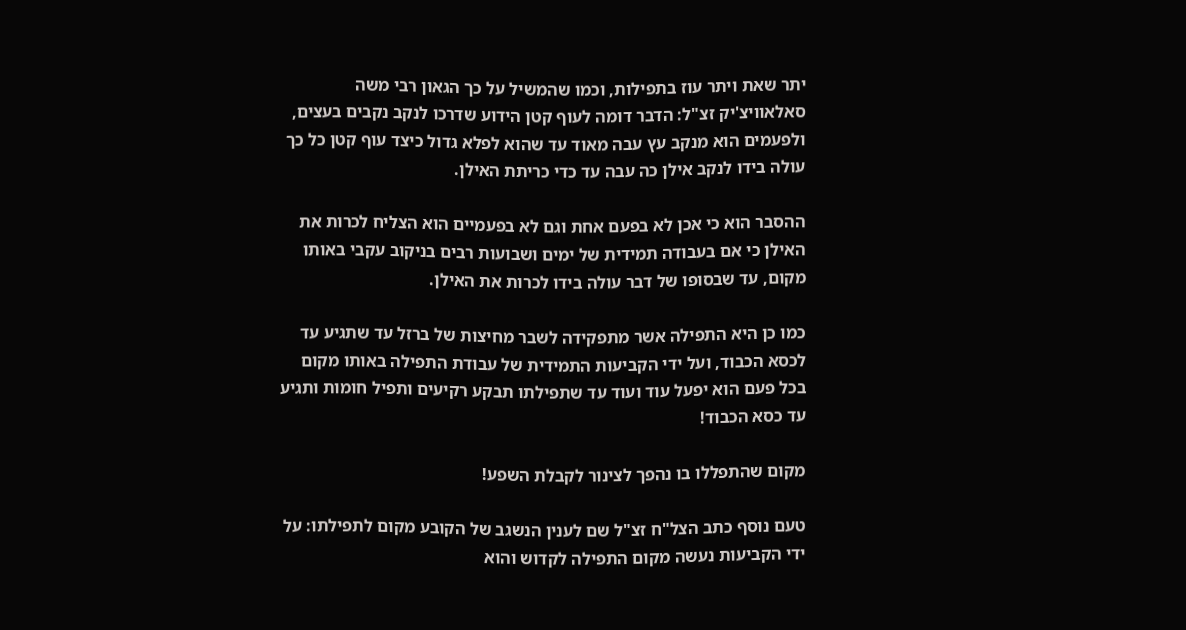יתר שאת ויתר עוז בתפילות, וכמו שהמשיל על כך הגאון רבי משה סאלאוויצ'יק זצ"ל: הדבר דומה לעוף קטן הידוע שדרכו לנקב נקבים בעצים, ולפעמים הוא מנקב עץ עבה מאוד עד שהוא לפלא גדול כיצד עוף קטן כל כך עולה בידו לנקב אילן כה עבה עד כדי כריתת האילן.

ההסבר הוא כי אכן לא בפעם אחת וגם לא בפעמיים הוא הצליח לכרות את האילן כי אם בעבודה תמידית של ימים ושבועות רבים בניקוב עקבי באותו מקום, עד שבסופו של דבר עולה בידו לכרות את האילן.

כמו כן היא התפילה אשר מתפקידה לשבר מחיצות של ברזל עד שתגיע עד לכסא הכבוד, ועל ידי הקביעות התמידית של עבודת התפילה באותו מקום בכל פעם הוא יפעל עוד ועוד עד שתפילתו תבקע רקיעים ותפיל חומות ותגיע עד כסא הכבוד!

מקום שהתפללו בו נהפך לצינור לקבלת השפע!

טעם נוסף כתב הצל"ח זצ"ל שם לענין הנשגב של הקובע מקום לתפילתו: על ידי הקביעות נעשה מקום התפילה לקדוש והוא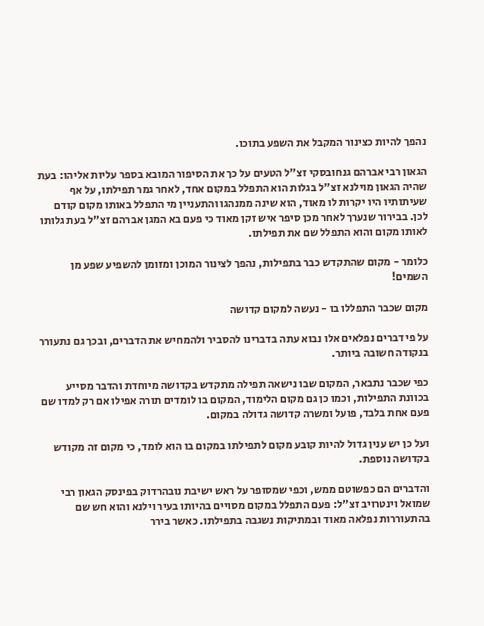נהפך להיות כצינור המקבל את השפע בתוכו.

הגאון רבי אברהם גנחובסקי זצ"ל הטעים על כך את הסיפור המובא בספר עליות אליהו: בעת שהיה הגאון מוילנא זצ"ל בגלות הוא התפלל במקום אחד, לאחר גמר תפילתו, על אף שעיתותיו היו יקרות לו מאוד, הוא שינה ממנהגו והתעניין מי התפלל באותו מקום קודם לכן. בבירור שנערך לאחר מכן סיפר איש זקן מאוד כי פעם בא המגן אברהם זצ"ל בעת גלותו לאותו מקום והוא התפלל שם את תפילתו.

כלומר - מקום שהתקדש כבר בתפילות, נהפך לצינור המוכן ומזומן להשפיע שפע מן השמים!

מקום שכבר התפללו בו - נעשה למקום קדושה

על פי דברים נפלאים אלו נבוא עתה בדברינו להסביר ולהמחיש את הדברים, ובכך גם נתעורר בנקודה חשובה ביותר.

כפי שכבר נתבאר, המקום שבו נישאה תפילה מתקדש בקדושה מיוחדת והדבר מסייע בכוונת התפילות, וכמו כן גם מקום הלימוד, המקום בו לומדים תורה אפילו אם רק למדו שם פעם אחת בלבד, פועל ומשרה קדושה גדולה במקום.

ועל כן יש ענין גדול להיות קובע מקום לתפילתו במקום בו הוא לומד, כי מקום זה מקודש בקדושה נוספת.

והדברים הם כפשוטם ממש, וכפי שמסופר על ראש ישיבת נובהרדוק בפינסק הגאון רבי שמואל וינטרויב זצ"ל: פעם התפלל במקום מסויים בהיותו בעיר וילנא והוא חש שם בהתעוררות נפלאה מאוד ובמתיקות נשגבה בתפילתו. כאשר בירר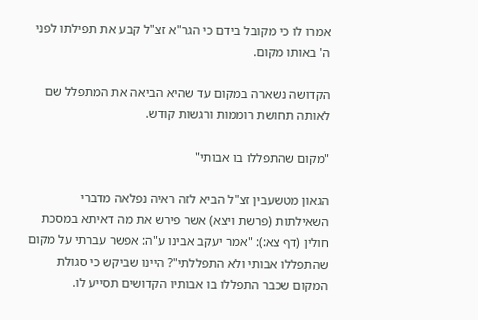אמרו לו כי מקובל בידם כי הגר"א זצ"ל קבע את תפילתו לפני ה' באותו מקום.

הקדושה נשארה במקום עד שהיא הביאה את המתפלל שם לאותה תחושת רוממות ורגשות קודש.

"מקום שהתפללו בו אבותי"

הגאון מטשעבין זצ"ל הביא לזה ראיה נפלאה מדברי השאילתות (פרשת ויצא) אשר פירש את מה דאיתא במסכת חולין (דף צא:): "אמר יעקב אבינו ע"ה: אפשר עברתי על מקום שהתפללו אבותי ולא התפללתי"? היינו שביקש כי סגולת המקום שכבר התפללו בו אבותיו הקדושים תסייע לו.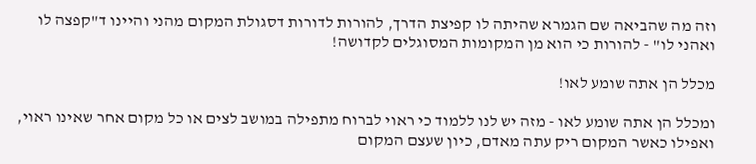וזה מה שהביאה שם הגמרא שהיתה לו קפיצת הדרך, להורות לדורות דסגולת המקום מהני והיינו ד"קפצה לו ואהני לו" - להורות כי הוא מן המקומות המסוגלים לקדושה!

מכלל הן אתה שומע לאו!

ומכלל הן אתה שומע לאו - מזה יש לנו ללמוד כי ראוי לברוח מתפילה במושב לצים או כל מקום אחר שאינו ראוי, ואפילו כאשר המקום ריק עתה מאדם, כיון שעצם המקום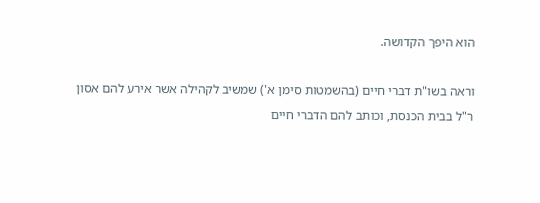הוא היפך הקדושה.

וראה בשו"ת דברי חיים (בהשמטות סימן א') שמשיב לקהילה אשר אירע להם אסון ר"ל בבית הכנסת, וכותב להם הדברי חיים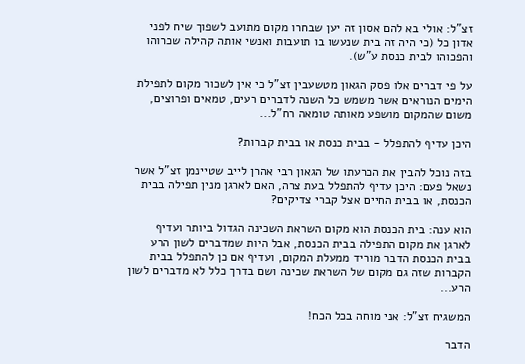זצ"ל: אולי בא להם אסון זה יען שבחרו מקום מתועב לשפוך שיח לפני אדון כל (כי היה זה בית שנעשו בו תועבות ואנשי אותה קהילה שכרוהו והפכוהו לבית כנסת ע"ש).

על פי דברים אלו פסק הגאון מטשעבין זצ"ל כי אין לשכור מקום לתפילת הימים הנוראים אשר משמש כל השנה לדברים רעים, טמאים ופרוצים, משום שהמקום מושפע מאותה טומאה רח"ל...

היכן עדיף להתפלל - בבית כנסת או בבית קברות?

בזה נוכל להבין את הכרעתו של הגאון רבי אהרן לייב שטיינמן זצ"ל אשר נשאל פעם: היכן עדיף להתפלל בעת צרה, האם לארגן מנין תפילה בבית הכנסת, או בבית החיים אצל קברי צדיקים?

הוא ענה: בית הכנסת הוא מקום השראת השכינה הגדול ביותר ועדיף לארגן את מקום התפילה בבית הכנסת, אבל היות שמדברים לשון הרע בבית הכנסת הדבר מוריד ממעלת המקום, ועדיף אם כן להתפלל בבית הקברות שזה גם מקום של השראת שכינה ושם בדרך כלל לא מדברים לשון הרע...

המשגיח זצ"ל: אני מוחה בכל הכח!

הדבר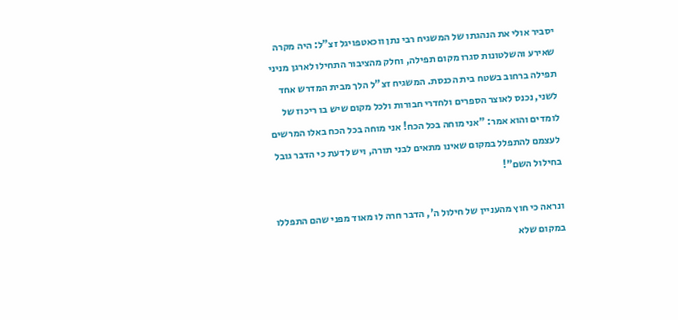יסביר אולי את הנהגתו של המשגיח רבי נתן ווכאטפויגל זצ"ל: היה מקרה שאירע והשלטונות סגרו מקום תפילה, וחלק מהציבור התחילו לארגן מניני תפילה ברחוב בשטח בית הכנסת. המשגיח זצ"ל הלך מבית המדרש אחד לשני, נכנס לאוצר הספרים ולחדרי חבורות ולכל מקום שיש בו ריכוז של לומדים והוא אמר: "אני מוחה בכל הכח! אני מוחה בכל הכח באלו המרשים לעצמם להתפלל במקום שאינו מתאים לבני תורה, ויש לדעת כי הדבר גובל בחילול השם"!

ונראה כי חוץ מהעניין של חילול ה', הדבר חרה לו מאוד מפני שהם התפללו במקום שלא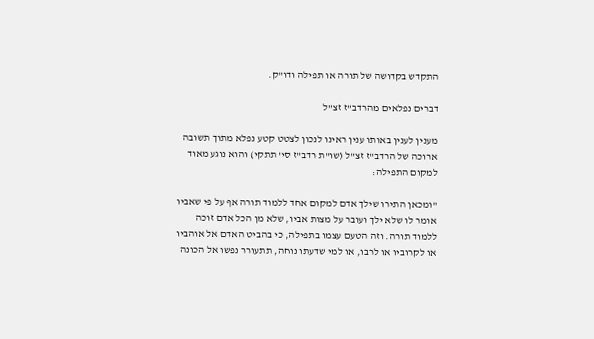התקדש בקדושה של תורה או תפילה ודו"ק.

דברים נפלאים מהרדב"ז זצ"ל

מענין לענין באותו ענין ראינו לנכון לצטט קטע נפלא מתוך תשובה ארוכה של הרדב"ז זצ"ל (שו"ת רדב"ז סי' תתקי) והוא נוגע מאוד למקום התפילה:

"ומכאן התירו שילך אדם למקום אחד ללמוד תורה אף על פי שאביו אומר לו שלא ילך ועובר על מצות אביו, שלא מן הכל אדם זוכה ללמוד תורה. וזה הטעם עצמו בתפילה, כי בהביט האדם אל אוהביו או לקרוביו או לרבו, או למי שדעתו נוחה, תתעורר נפשו אל הכונה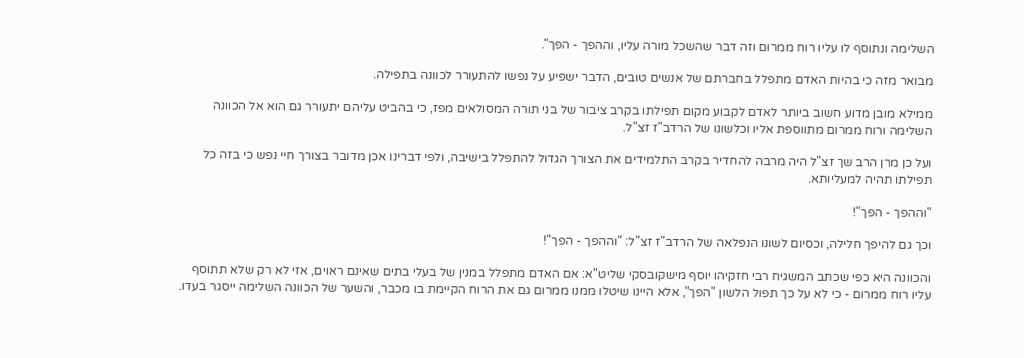השלימה ונתוסף לו עליו רוח ממרום וזה דבר שהשכל מורה עליו, וההפך - הפך".

מבואר מזה כי בהיות האדם מתפלל בחברתם של אנשים טובים, הדבר ישפיע על נפשו להתעורר לכוונה בתפילה.

ממילא מובן מדוע חשוב ביותר לאדם לקבוע מקום תפילתו בקרב ציבור של בני תורה המסולאים מפז, כי בהביט עליהם יתעורר גם הוא אל הכוונה השלימה ורוח ממרום מתווספת אליו וכלשונו של הרדב"ז זצ"ל.

ועל כן מרן הרב שך זצ"ל היה מרבה להחדיר בקרב התלמידים את הצורך הגדול להתפלל בישיבה, ולפי דברינו אכן מדובר בצורך חיי נפש כי בזה כל תפילתו תהיה למעליותא.

"וההפך - הפך"!

וכך גם להיפך חלילה, וכסיום לשונו הנפלאה של הרדב"ז זצ"ל: "וההפך - הפך"!

והכוונה היא כפי שכתב המשגיח רבי חזקיהו יוסף מישקובסקי שליט"א: אם האדם מתפלל במנין של בעלי בתים שאינם ראוים, אזי לא רק שלא תתוסף עליו רוח ממרום - כי לא על כך תפול הלשון "הפך", אלא היינו שיטלו ממנו ממרום גם את הרוח הקיימת בו מכבר, והשער של הכוונה השלימה ייסגר בעדו.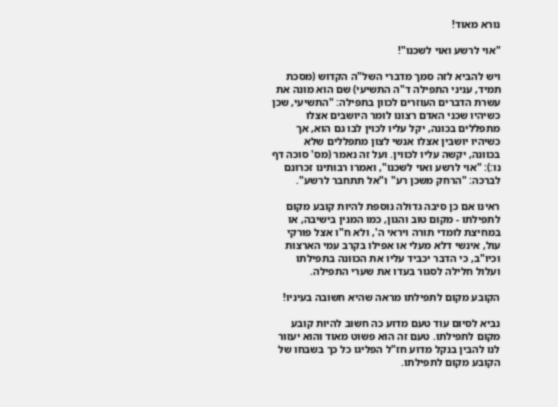נורא מאוד!

"אוי לרשע ואוי לשכנו"!

ויש להביא לזה סמך מדברי השל"ה הקדוש (מסכת תמיד, עניני התפילה ד"ה התשיעי) שם הוא מונה את עשרת הדברים העוזרים לכוון בתפילה: "התשיעי, שכן כשיהיו שכני האדם רצונו לומר היושבים אצלו מתפללים בכונה, יקל עליו לכוין לבו גם הוא, אך כשיהיו יושבין אצלו אנשי לצון מתפללים שלא בכוונה, יקשה עליו לכווין. ועל זה נאמר (מס' סוכה דף נו:): "אוי לרשע ואוי לשכנו", ואמרו רבותינו זכרונם לברכה: "הרחק משכן רע" ו"אל תתחבר לרשע".

ראינו אם כן סיבה גדולה נוספת להיות קובע מקום לתפילתו - מקום טוב והגון, כמו המנין בישיבה, או במחיצת לומדי תורה ויראי ה', ולא ח"ו אצל פורקי עול, אינשי דלא מעלי או אפילו בקרב עמי הארצות וכיו"ב, כי הדבר יכביד עליו את הכוונה בתפילתו ועלול חלילה לסגור בעדו את שערי התפילה.

הקובע מקום לתפילתו מראה שהיא חשובה בעיניו!

נביא לסיום עוד טעם מדוע כה חשוב להיות קובע מקום לתפילתו. טעם זה הוא פשוט מאוד והוא יעזור לנו להבין בנקל מדוע חז"ל הפליגו כל כך בשבחו של הקובע מקום לתפילתו.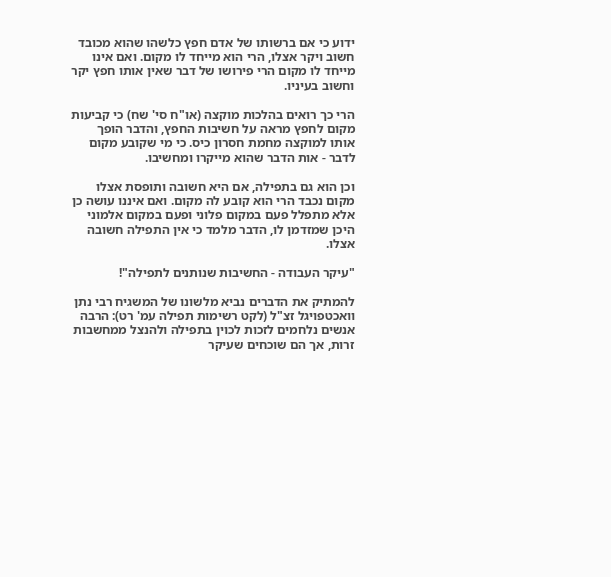ידוע כי אם ברשותו של אדם חפץ כלשהו שהוא מכובד חשוב ויקר אצלו, הרי הוא מייחד לו מקום. ואם אינו מייחד לו מקום הרי פירושו של דבר שאין אותו חפץ יקר וחשוב בעיניו.

הרי כך רואים בהלכות מוקצה (או"ח סי' שח) כי קביעות מקום לחפץ מראה על חשיבות החפץ, והדבר הופך אותו למוקצה מחמת חסרון כיס. כי מי שקובע מקום לדבר - אות הדבר שהוא מייקרו ומחשיבו.

וכן הוא גם בתפילה, אם היא חשובה ותופסת אצלו מקום נכבד הרי הוא קובע לה מקום. ואם איננו עושה כן אלא מתפלל פעם במקום פלוני ופעם במקום אלמוני היכן שמזדמן לו, הדבר מלמד כי אין התפילה חשובה אצלו.

"עיקר העבודה - החשיבות שנותנים לתפילה"!

להמתיק את הדברים נביא מלשונו של המשגיח רבי נתן וואכטפויגל זצ"ל (לקט רשימות תפילה עמ' רט): הרבה אנשים נלחמים לזכות לכוין בתפילה ולהנצל ממחשבות זרות, אך הם שוכחים שעיקר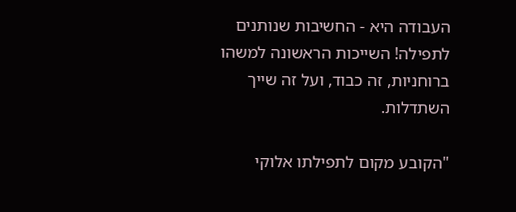העבודה היא - החשיבות שנותנים לתפילה! השייכות הראשונה למשהו ברוחניות, זה כבוד, ועל זה שייך השתדלות.

"הקובע מקום לתפילתו אלוקי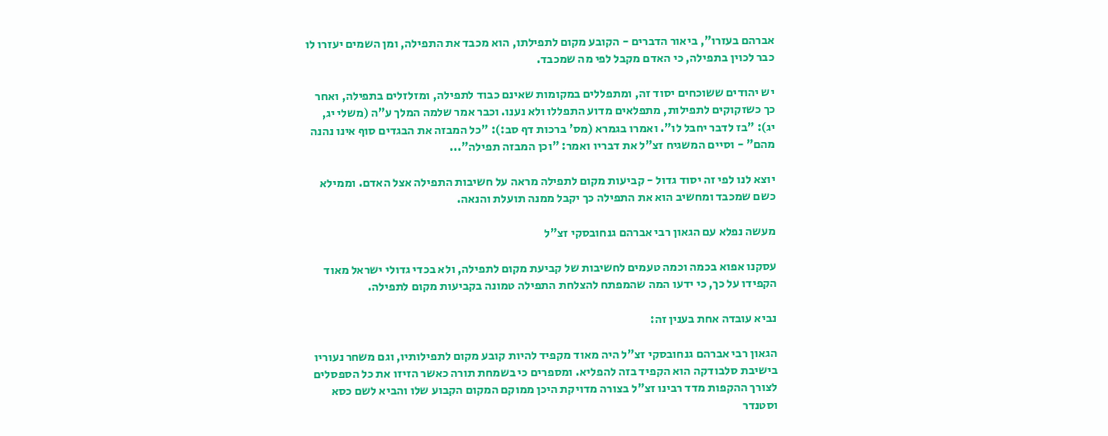אברהם בעזרו", ביאור הדברים - הקובע מקום לתפילתו, הוא מכבד את התפילה, ומן השמים יעזרו לו כבר לכוין בתפילה, כי האדם מקבל לפי מה שמכבד.

יש יהודים ששוכחים יסוד זה, ומתפללים במקומות שאינם כבוד לתפילה, ומזלזלים בתפילה, ואחר כך כשזקוקים לתפילות, מתפלאים מדוע התפללו ולא נענו. וכבר אמר שלמה המלך ע"ה (משלי יג, יג): "בז לדבר יחבל לו". ואמרו בגמרא (מס' ברכות דף סב:): "כל המבזה את הבגדים סוף אינו נהנה מהם" - וסיים המשגיח זצ"ל את דבריו ואמר: "וכן המבזה תפילה"...

יוצא לנו לפי זה יסוד גדול - קביעות מקום לתפילה מראה על חשיבות התפילה אצל האדם. וממילא כשם שמכבד ומחשיב הוא את התפילה כך יקבל ממנה תועלת והנאה.

מעשה נפלא עם הגאון רבי אברהם גנחובסקי זצ"ל

עסקנו אפוא בכמה וכמה טעמים לחשיבות של קביעת מקום לתפילה, ולא בכדי גדולי ישראל מאוד הקפידו על כך, כי ידעו המה שהמפתח להצלחת התפילה טמונה בקביעות מקום לתפילה.

נביא עובדה אחת בענין זה:

הגאון רבי אברהם גנחובסקי זצ"ל היה מאוד מקפיד להיות קובע מקום לתפילותיו, וגם משחר נעוריו בישיבת סלבודקה הוא הקפיד בזה להפליא. ומספרים כי בשמחת תורה כאשר הזיזו את כל הספסלים לצורך ההקפות מדד רבינו זצ"ל בצורה מדויקת היכן ממוקם המקום הקבוע שלו והביא לשם כסא וסטנדר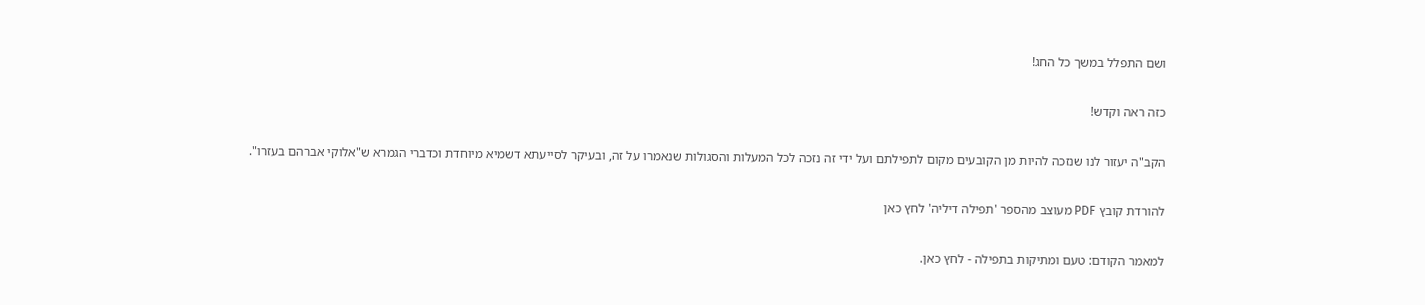ושם התפלל במשך כל החג!

כזה ראה וקדש!

הקב"ה יעזור לנו שנזכה להיות מן הקובעים מקום לתפילתם ועל ידי זה נזכה לכל המעלות והסגולות שנאמרו על זה, ובעיקר לסייעתא דשמיא מיוחדת וכדברי הגמרא ש"אלוקי אברהם בעזרו".

להורדת קובץ PDF מעוצב מהספר 'תפילה דיליה' לחץ כאן

למאמר הקודם: טעם ומתיקות בתפילה - לחץ כאן.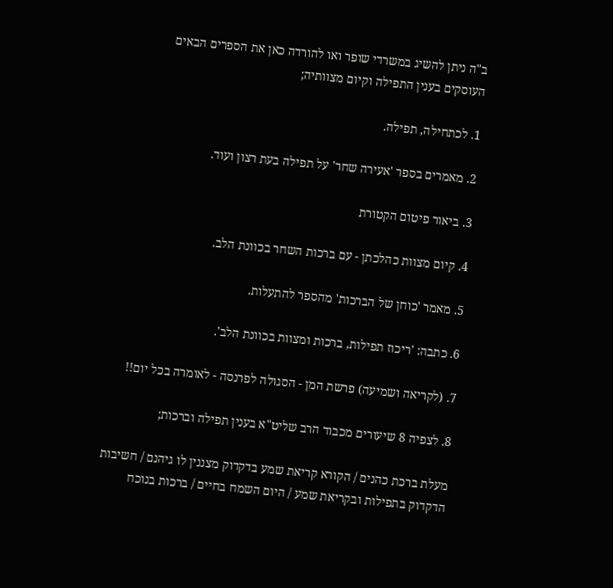ב"ה ניתן להשיג במשרדי שופר ואו להורדה כאן את הספרים הבאים העוסקים בענין התפילה וקיום מצוותיה;

1. לכתחילה, תפילה.

2. מאמרים בספר 'אעירה שחר' על תפילה בעת רצון ועוד.

3. ביאור פיטום הקטורת

4. קיום מצוות כהלכתן - עם ברכות השחר בכוונת הלב.

5. מאמר 'כוחן של הברכות' מהספר להתעלות.

6. כתבה: 'ריכוז תפילות, ברכות ומצוות בכוונת הלב'.

7. (לקריאה ושמיעה) פרשת המן - הסגולה לפרנסה - לאומרה בכל יום!!

8. לצפיה 8 שיעורים מכבוד הרב שליט"א בענין תפילה וברכות;

מעלת ברכת כהנים / הקורא קריאת שמע בדקדוק מצננין לו גיהנם / חשיבות הדקדוק בתפילות ובקריאת שמע / היום השמח בחיים / ברכות בנוכח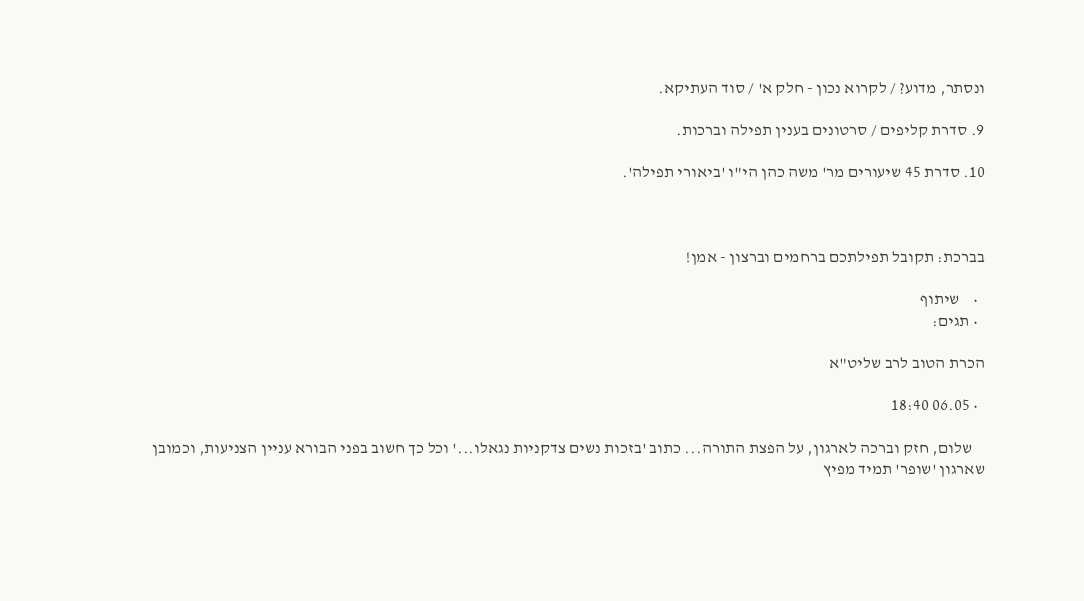ונסתר, מדוע? / לקרוא נכון - חלק א' / סוד העתיקא.

9. סדרת קליפים / סרטונים בענין תפילה וברכות.

10. סדרת 45 שיעורים מר' משה כהן הי"ו 'ביאורי תפילה'.



בברכת: תקובל תפילתכם ברחמים וברצון - אמן!

  •    שיתוף
  • תגים:

הכרת הטוב לרב שליט"א

  • 06.05 18:40

    שלום, חזק וברכה לארגון, על הפצת התורה... כתוב 'בזכות נשים צדקניות נגאלו...' וכל כך חשוב בפני הבורא עניין הצניעות, וכמובן שארגון 'שופר' תמיד מפיץ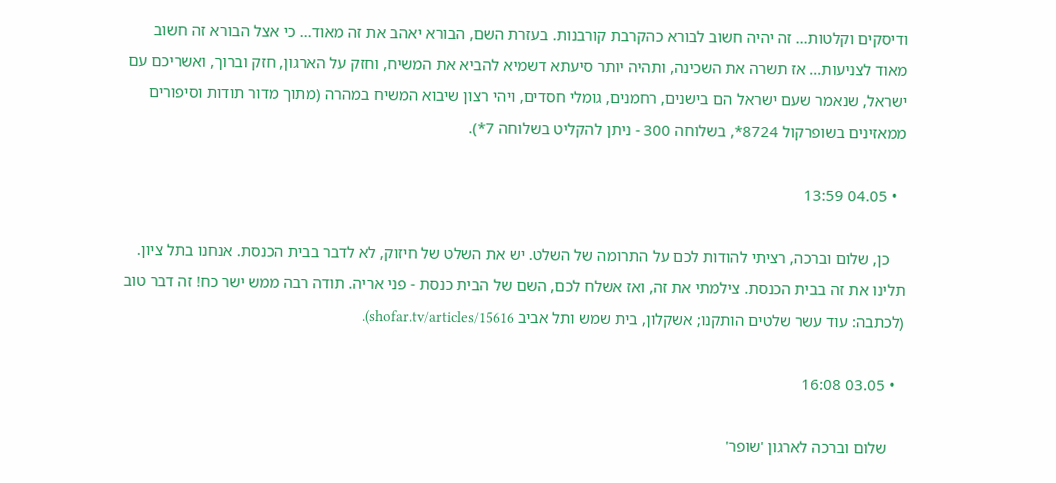ודיסקים וקלטות... זה יהיה חשוב לבורא כהקרבת קורבנות. בעזרת השם, הבורא יאהב את זה מאוד... כי אצל הבורא זה חשוב מאוד לצניעות... אז תשרה את השכינה, ותהיה יותר סיעתא דשמיא להביא את המשיח, וחזק על הארגון, חזק וברוך, ואשריכם עם ישראל, שנאמר שעם ישראל הם בישנים, רחמנים, גומלי חסדים, ויהי רצון שיבוא המשיח במהרה (מתוך מדור תודות וסיפורים ממאזינים בשופרקול 8724*, בשלוחה 300 - ניתן להקליט בשלוחה 7*).

  • 04.05 13:59

    כן, שלום וברכה, רציתי להודות לכם על התרומה של השלט. יש את השלט של חיזוק, לא לדבר בבית הכנסת. אנחנו בתל ציון. תלינו את זה בבית הכנסת. צילמתי את זה, ואז אשלח לכם, השם של הבית כנסת - פני אריה. תודה רבה ממש ישר כח! זה דבר טוב (לכתבה: עוד עשר שלטים הותקנו; אשקלון, בית שמש ותל אביב shofar.tv/articles/15616).

  • 03.05 16:08

    שלום וברכה לארגון 'שופר'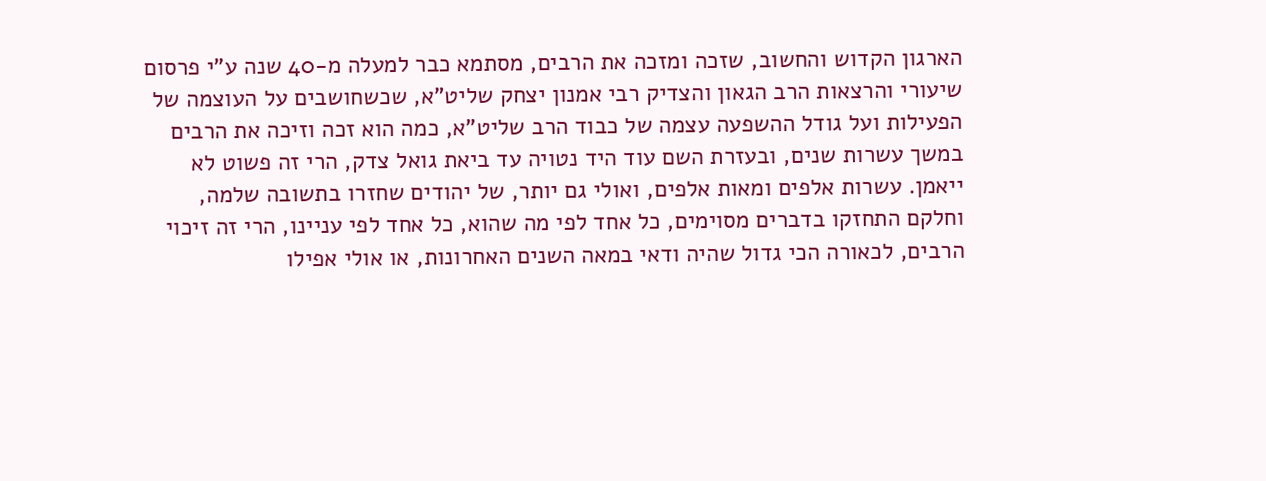הארגון הקדוש והחשוב, שזכה ומזכה את הרבים, מסתמא כבר למעלה מ-40 שנה ע"י פרסום שיעורי והרצאות הרב הגאון והצדיק רבי אמנון יצחק שליט"א, שכשחושבים על העוצמה של הפעילות ועל גודל ההשפעה עצמה של כבוד הרב שליט"א, כמה הוא זכה וזיכה את הרבים במשך עשרות שנים, ובעזרת השם עוד היד נטויה עד ביאת גואל צדק, הרי זה פשוט לא ייאמן. עשרות אלפים ומאות אלפים, ואולי גם יותר, של יהודים שחזרו בתשובה שלמה, וחלקם התחזקו בדברים מסוימים, כל אחד לפי מה שהוא, כל אחד לפי עניינו, הרי זה זיכוי הרבים, לכאורה הכי גדול שהיה ודאי במאה השנים האחרונות, או אולי אפילו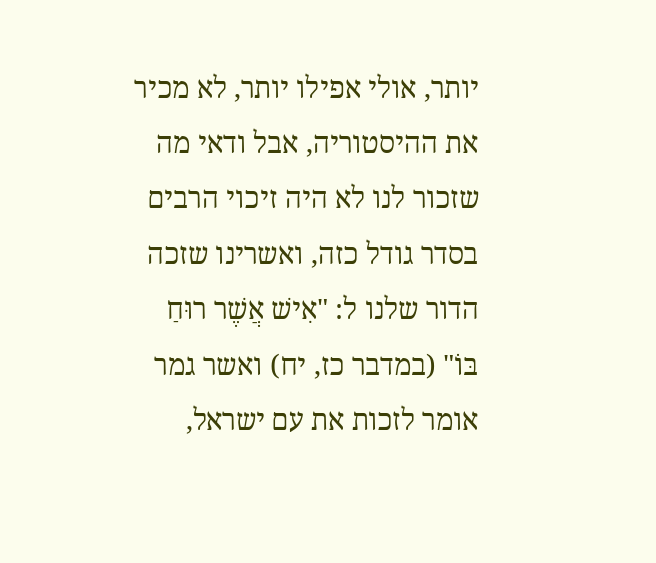יותר, אולי אפילו יותר, לא מכיר את ההיסטוריה, אבל ודאי מה שזכור לנו לא היה זיכוי הרבים בסדר גודל כזה, ואשרינו שזכה הדור שלנו ל: "אִישׁ אֲשֶׁר רוּחַ בּוֹ" (במדבר כז, יח) ואשר גמר אומר לזכות את עם ישראל,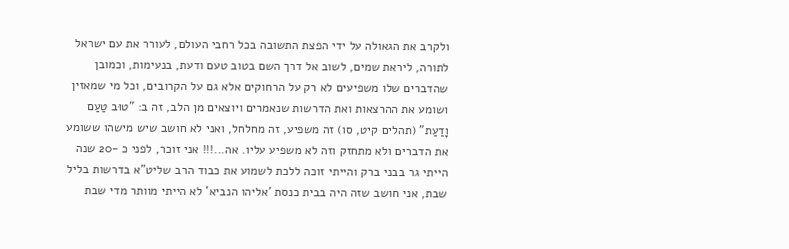ולקרב את הגאולה על ידי הפצת התשובה בכל רחבי העולם, לעורר את עם ישראל לתורה, ליראת שמים, לשוב אל דרך השם בטוב טעם ודעת, בנעימות, וכמובן שהדברים שלו משפיעים לא רק על הרחוקים אלא גם על הקרובים, וכל מי שמאזין ושומע את ההרצאות ואת הדרשות שנאמרים ויוצאים מן הלב, זה ב: "טוּב טַעַם וָדַעַת" (תהלים קיט, סו) זה משפיע, זה מחלחל, ואני לא חושב שיש מישהו ששומע את הדברים ולא מתחזק וזה לא משפיע עליו. אה...!!! אני זוכר, לפני כ -20 שנה הייתי גר בבני ברק והייתי זוכה ללכת לשמוע את כבוד הרב שליט"א בדרשות בליל שבת, אני חושב שזה היה בבית כנסת 'אליהו הנביא' לא הייתי מוותר מדי שבת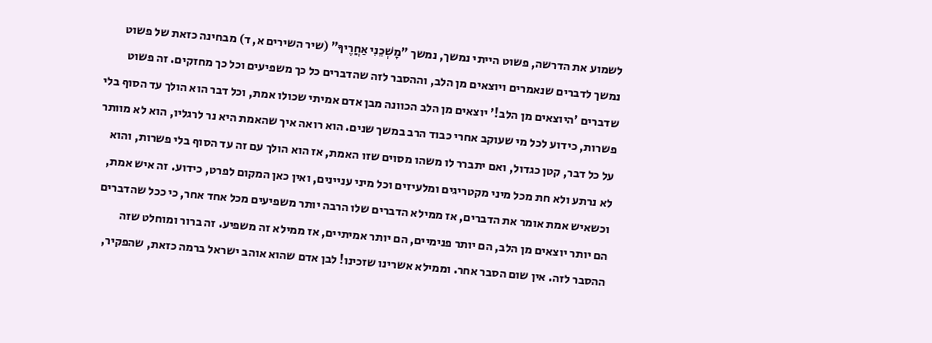לשמוע את הדרשה, פשוט הייתי נמשך, נמשך "מׇשְׁכֵנִי אַחֲרֶיךָ" (שיר השירים א, ד) מבחינה כזאת של פשוט נמשך לדברים שנאמרים ויוצאים מן הלב, וההסבר לזה שהדברים כל כך משפיעים וכל כך מחזקים. זה פשוט שדברים 'היוצאים מן הלב!' יוצאים מן הלב הכוונה מבן אדם אמיתי שכולו אמת, וכל דבר הוא הולך עד הסוף בלי פשרות, כידוע לכל מי שעוקב אחרי כבוד הרב במשך שנים. הוא רואה איך שהאמת היא נר לרגליו, הוא לא מוותר על כל דבר, קטן כגדול, ואם יתברר לו משהו מסוים שזו האמת, אז הוא הולך עם זה עד הסוף בלי פשרות, והוא לא נרתע ולא חת מכל מיני מקטריגים ומלעיזים וכל מיני עניינים, ואין כאן המקום לפרט, כידוע. זה איש אמת, וכשאיש אמת אומר את הדברים, אז ממילא הדברים שלו הרבה יותר משפיעים מכל אחד אחר, כי ככל שהדברים הם יותר יוצאים מן הלב, הם יותר פנימיים, הם יותר אמיתיים, אז ממילא זה משפיע. זה ברור ומוחלט שזה ההסבר לזה. אין שום הסבר אחר. וממילא אשרינו שזכינו! לבן אדם שהוא אוהב ישראל ברמה כזאת, שהפקיר,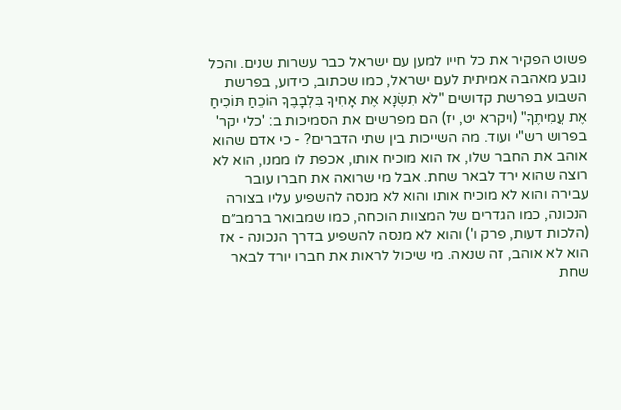פשוט הפקיר את כל חייו למען עם ישראל כבר עשרות שנים. והכל נובע מאהבה אמיתית לעם ישראל, כמו שכתוב, כידוע, בפרשת השבוע בפרשת קדושים "לֹא תִשְׂנָא אֶת אָחִיךָ בִּלְבָבֶךָ הוֹכֵחַ תּוֹכִיחַ אֶת עֲמִיתֶךָ" (ויקרא יט, יז) הם מפרשים את הסמיכות ב: 'כלי יקר' בפרוש רש"י ועוד. מה השייכות בין שתי הדברים? - כי אדם שהוא אוהב את החבר שלו, אז הוא מוכיח אותו, אכפת לו ממנו, הוא לא רוצה שהוא ירד לבאר שחת. אבל מי שרואה את חברו עובר עבירה והוא לא מוכיח אותו והוא לא מנסה להשפיע עליו בצורה הנכונה, כמו הגדרים של המצוות הוכחה, כמו שמבואר ברמב״ם (הלכות דעות, פרק ו') והוא לא מנסה להשפיע בדרך הנכונה - אז הוא לא אוהב, זה שנאה. מי שיכול לראות את חברו יורד לבאר שחת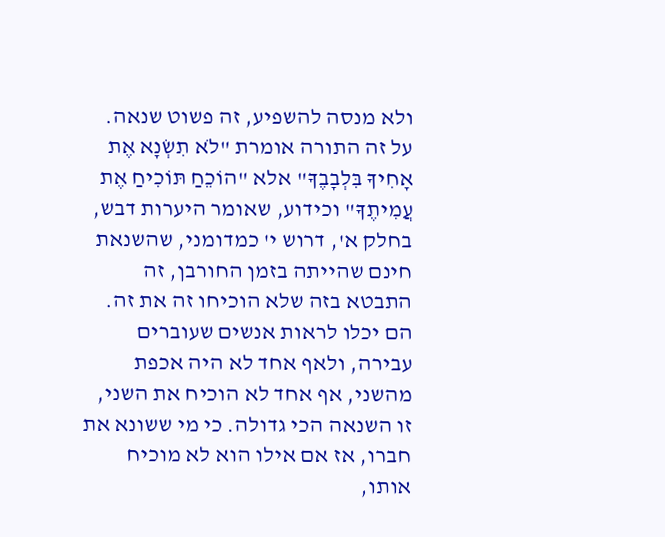ולא מנסה להשפיע, זה פשוט שנאה. על זה התורה אומרת "לֹא תִשְׂנָא אֶת אָחִיךָ בִּלְבָבֶךָ" אלא "הוֹכֵחַ תּוֹכִיחַ אֶת עֲמִיתֶךָ" וכידוע, שאומר היערות דבש, בחלק א', דרוש י' כמדומני, שהשנאת חינם שהייתה בזמן החורבן, זה התבטא בזה שלא הוכיחו זה את זה. הם יכלו לראות אנשים שעוברים עבירה, ולאף אחד לא היה אכפת מהשני, אף אחד לא הוכיח את השני, זו השנאה הכי גדולה. כי מי ששונא את חברו, אז אם אילו הוא לא מוכיח אותו,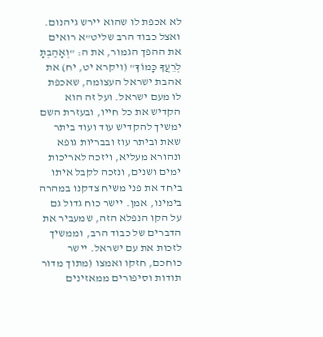לא אכפת לו שהוא יירש גיהנום. ואצל כבוד הרב שליט"א רואים את ההפך הגמור, את ה: "וְאָהַבְתָּ לְרֵעֲךָ כָּמוֹךָ" (ויקרא יט, יח) את אהבת ישראל העצומה, שאכפת לו מעם ישראל. ועל זה הוא הקדיש את כל חייו, ובעזרת השם ימשיך להקדיש עוד ועוד ביתר שאת וביתר עוז ובבריות גופא ונהורא מעליא, ויזכה לאריכות ימים ושנים, ונזכה לקבל איתו ביחד את פני משיח צדקנו במהרה בימינו, אמן. יישר כוח גדול גם על הקו הנפלא הזה, שמעביר את הדברים של כבוד הרב, וממשיך לזכות את עם ישראל. יישר כוחכם, חזקו ואמצו (מתוך מדור תודות וסיפורים ממאזינים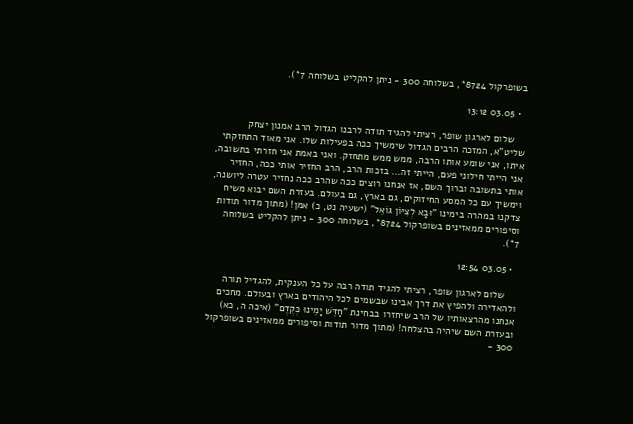בשופרקול 8724*, בשלוחה 300 - ניתן להקליט בשלוחה 7*).

  • 03.05 13:12

    שלום לארגון שופר, רציתי להגיד תודה לרבנו הגדול הרב אמנון יצחק שליט"א, המזכה הרבים הגדול שימשיך ככה בפעילות שלו. אני מאוד התחזקתי איתו, אני שומע אותו הרבה, ממש ממש מתחזק. ואני באמת אני חזרתי בתשובה, אני הייתי חילוני פעם, הייתי זה... בזכות הרב, הרב החזיר אותי ככה, החזיר אותי בתשובה וברוך השם, אז אנחנו רוצים ככה שהרב ככה נחזיר עטרה ליושנה, וימשיך עם כל המסע החיזוקים, גם בארץ, גם בעולם. בעזרת השם יבוא משיח צדקנו במהרה בימינו "וּבָא לְצִיּוֹן גּוֹאֵל" (ישעיה נט, כ) אמן! (מתוך מדור תודות וסיפורים ממאזינים בשופרקול 8724*, בשלוחה 300 - ניתן להקליט בשלוחה 7*).

  • 03.05 12:54

    שלום לארגון שופר, רציתי להגיד תודה רבה על כל הענקית, להגדיל תורה ולהאדירה ולהפיץ את דרך אבינו שבשמים לכל היהודים בארץ ובעולם. מחכים אנחנו מהרצאותיו של הרב שיחזרו בבחינת "חַדֵּשׁ יָמֵינוּ כְּקֶדֶם" (איכה ה, כא) ובעזרת השם שיהיה בהצלחה! (מתוך מדור תודות וסיפורים ממאזינים בשופרקול 300 -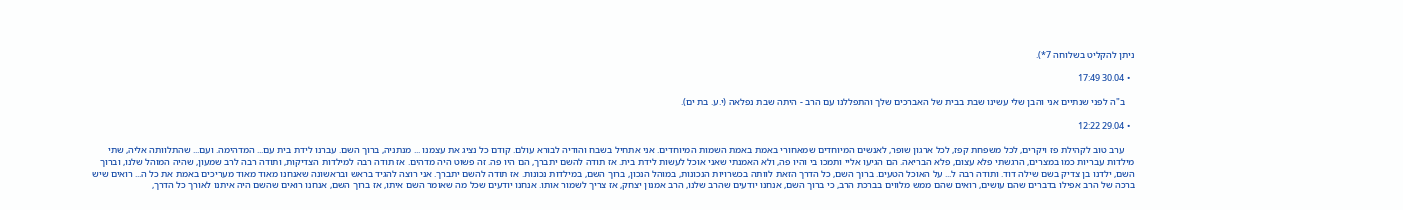ניתן להקליט בשלוחה 7*).

  • 30.04 17:49

    ב"ה לפני שנתיים אני והבן שלי עשינו שבת בבית של האברכים שלך והתפללנו עם הרב - היתה שבת נפלאה (י.ע. בת ים).

  • 29.04 12:22

    ערב טוב לקהילת פז ויקרים, לכל משפחת קפז, לכל ארגון שופר, לאנשים המיוחדים שמאחורי באמת באמת השמות המיוחדים. אני אתחיל בשבח והודיה לבורא עולם. קודם כל נציג את עצמנו ... מנתניה, ברוך השם. עברנו לידת בית עם... המדהימה. ועם... שהתלוותה אליה, שתי מילדות עבריות כמו במצרים, הרגשתי פלא עצום, פלא הבריאה. הם הגיעו אליי ותמכו בי והיו פה, ולא האמנתי שאני אוכל לעשות לידת בית. אז תודה להשם יתברך, הם היו פה. זה פשוט היה מדהים. אז תודה רבה למילדות הצדיקות, ותודה רבה לרב שמעון, שהיה המוהל שלנו, וברוך השם, ילדנו בן צדיק בשם שילה דוד. ותודה רבה ל... על האוכל הטעים. ברוך השם, כל הדרך הזאת לוותה בכשרויות הנכונות, במוהל הנכון, ברוך השם, במילדות נכונות. אז תודה להשם יתברך. אני רוצה להגיד בראש ובראשונה שאנחנו מאוד מאוד מעריכים באמת את כל ה... רואים שיש ברכה של הרב אפילו בדברים שהם עושים, רואים שהם ממש מלווים בברכת הרב, כי ברוך השם, אנחנו יודעים שהרב שלנו, הרב אמנון יצחק, אז צריך לשמור אותו. אנחנו יודעים שכל מה שאומר השם איתו, אז ברוך השם, אנחנו רואים שהשם היה איתנו לאורך כל הדרך,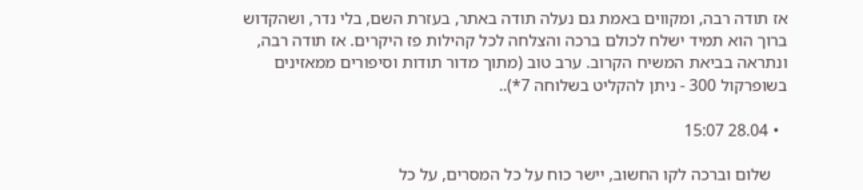אז תודה רבה, ומקווים באמת גם נעלה תודה באתר, בעזרת השם, בלי נדר, ושהקדוש ברוך הוא תמיד ישלח לכולם ברכה והצלחה לכל קהילות פז היקרים. אז תודה רבה, ונתראה בביאת המשיח הקרוב. ערב טוב (מתוך מדור תודות וסיפורים ממאזינים בשופרקול 300 - ניתן להקליט בשלוחה 7*)..

  • 28.04 15:07

    שלום וברכה לקו החשוב, יישר כוח על כל המסרים, על כל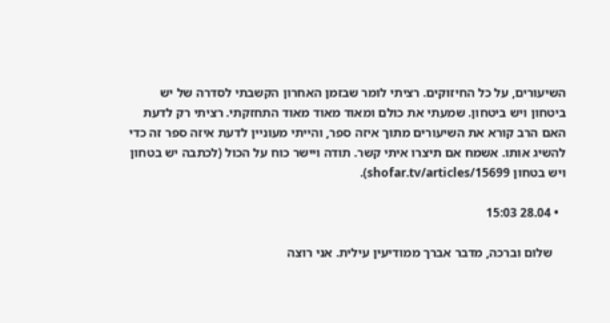השיעורים, על כל החיזוקים. רציתי לומר שבזמן האחרון הקשבתי לסדרה של יש ביטחון ויש ביטחון. שמעתי את כולם ומאוד מאוד מאוד התחזקתי. רציתי רק לדעת האם הרב קורא את השיעורים מתוך איזה ספר, והייתי מעוניין לדעת איזה ספר זה כדי להשיג אותו. אשמח אם תיצרו איתי קשר. תודה ויישר כוח על הכול (לכתבה יש בטחון ויש בטחון shofar.tv/articles/15699).

  • 28.04 15:03

    שלום וברכה, מדבר אברך ממודיעין עילית. אני רוצה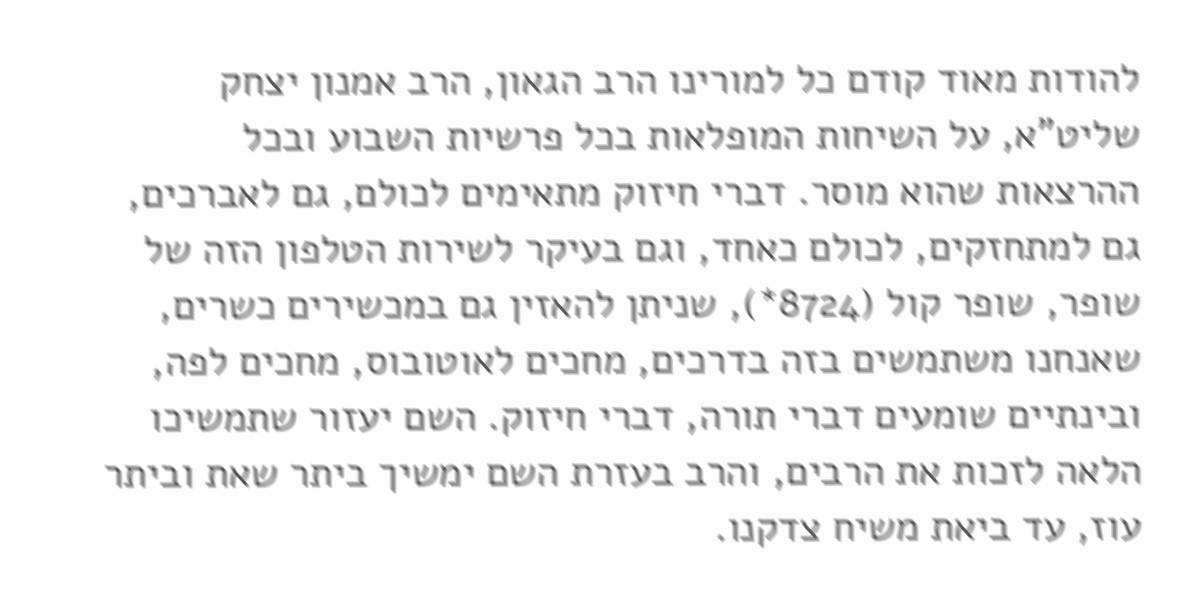להודות מאוד קודם כל למורינו הרב הגאון, הרב אמנון יצחק שליט"א, על השיחות המופלאות בכל פרשיות השבוע ובכל ההרצאות שהוא מוסר. דברי חיזוק מתאימים לכולם, גם לאברכים, גם למתחזקים, לכולם כאחד, וגם בעיקר לשירות הטלפון הזה של שופר, שופר קול (8724*), שניתן להאזין גם במכשירים כשרים, שאנחנו משתמשים בזה בדרכים, מחכים לאוטובוס, מחכים לפה, ובינתיים שומעים דברי תורה, דברי חיזוק. השם יעזור שתמשיכו הלאה לזכות את הרבים, והרב בעזרת השם ימשיך ביתר שאת וביתר עוז, עד ביאת משיח צדקנו.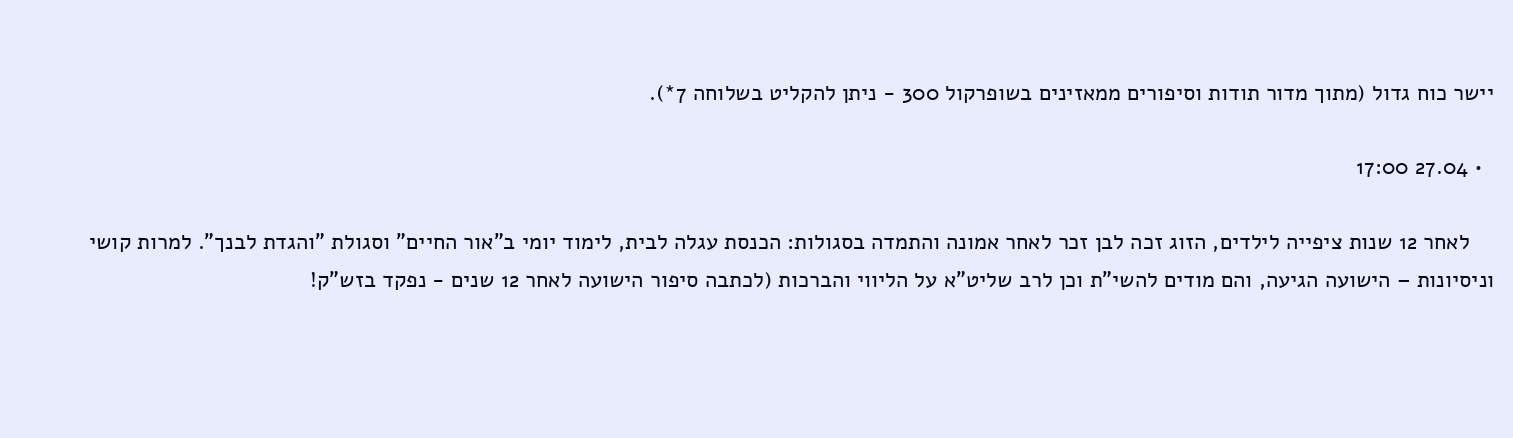יישר כוח גדול (מתוך מדור תודות וסיפורים ממאזינים בשופרקול 300 - ניתן להקליט בשלוחה 7*).

  • 27.04 17:00

    לאחר 12 שנות ציפייה לילדים, הזוג זכה לבן זכר לאחר אמונה והתמדה בסגולות: הכנסת עגלה לבית, לימוד יומי ב"אור החיים" וסגולת "והגדת לבנך". למרות קושי וניסיונות – הישועה הגיעה, והם מודים להשי"ת וכן לרב שליט"א על הליווי והברכות (לכתבה סיפור הישועה לאחר 12 שנים - נפקד בזש"ק!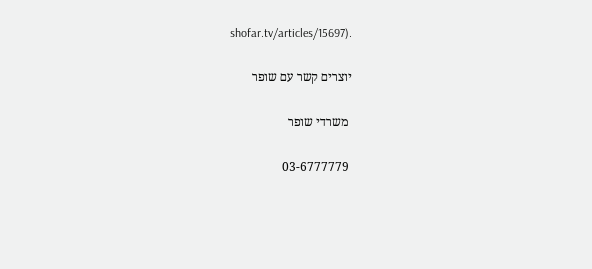shofar.tv/articles/15697).

יוצרים קשר עם שופר

 משרדי שופר

 03-6777779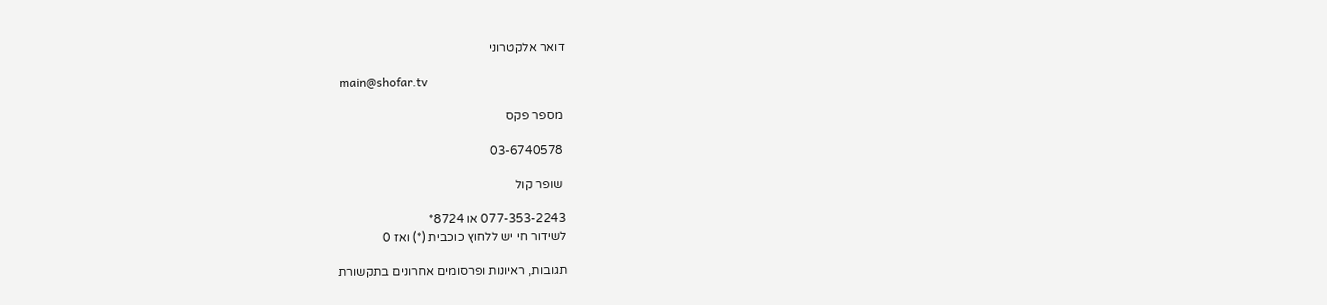דואר אלקטרוני

 main@shofar.tv

 מספר פקס

 03-6740578

 שופר קול

077-353-2243 או 8724*
לשידור חי יש ללחוץ כוכבית (*) ואז 0

תגובות, ראיונות ופרסומים אחרונים בתקשורת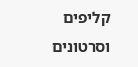קליפים וסרטונים